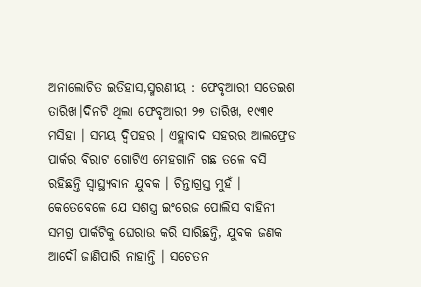ଅନାଲୋଚିତ ଇତିହାସ,ସ୍ମରଣୀୟ : ଫେବୃଆରୀ ସତେଇଶ ତାରିଖ।ଦିନଟି ଥିଲା ଫେବୃଆରୀ ୨୭ ତାରିଖ, ୧୯୩୧ ମସିହା । ସମୟ ଦ୍ବିପହର । ଏହ୍ଲାବାଦ ସହରର ଆଲଫ୍ରେଡ ପାର୍କର ବିରାଟ ଗୋଟିଏ ମେହଗାନି ଗଛ ତଳେ ବସି ରହିଛନ୍ତି ସ୍ବାସ୍ଥ୍ୟବାନ ଯୁବକ । ଚିନ୍ତାଗ୍ରସ୍ତ ମୁହଁ । କେତେବେଳେ ଯେ ସଶସ୍ତ୍ର ଇଂରେଜ ପୋଲିସ ବାହିନୀ ସମଗ୍ର ପାର୍କଟିକୁ ଘେରାଉ କରି ସାରିଛନ୍ତି, ଯୁବକ ଜଣକ ଆଦୌ ଜାଣିପାରି ନାହାନ୍ତି । ସଚେତନ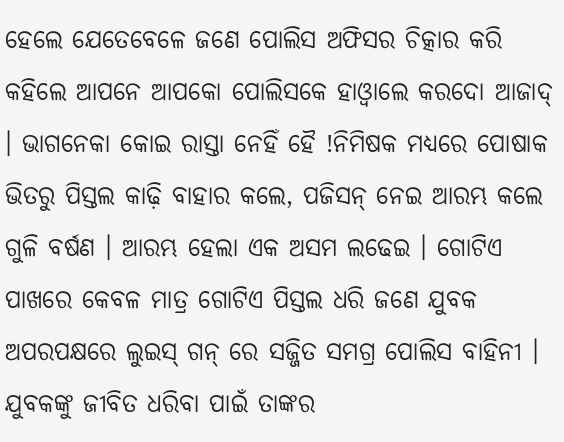ହେଲେ ଯେତେବେଳେ ଜଣେ ପୋଲିସ ଅଫିସର ଚିତ୍କାର କରି କହିଲେ ଆପନେ ଆପକୋ ପୋଲିସକେ ହାଓ୍ବାଲେ କରଦୋ ଆଜାଦ୍ । ଭାଗନେକା କୋଇ ରାସ୍ତା ନେହିଁ ହୈ !ନିମିଷକ ମଧ୍ୟରେ ପୋଷାକ ଭିତରୁ ପିସ୍ତଲ କାଢ଼ି ବାହାର କଲେ, ପଜିସନ୍ ନେଇ ଆରମ୍ଭ କଲେ ଗୁଳି ବର୍ଷଣ । ଆରମ୍ଭ ହେଲା ଏକ ଅସମ ଲଢେଇ । ଗୋଟିଏ ପାଖରେ କେବଳ ମାତ୍ର ଗୋଟିଏ ପିସ୍ତଲ ଧରି ଜଣେ ଯୁବକ ଅପରପକ୍ଷରେ ଲୁଇସ୍ ଗନ୍ ରେ ସଜ୍ଜିତ ସମଗ୍ର ପୋଲିସ ବାହିନୀ । ଯୁବକଙ୍କୁ ଜୀବିତ ଧରିବା ପାଇଁ ତାଙ୍କର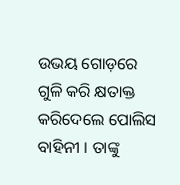ଉଭୟ ଗୋଡ଼ରେ ଗୁଳି କରି କ୍ଷତାକ୍ତ କରିଦେଲେ ପୋଲିସ ବାହିନୀ । ତାଙ୍କୁ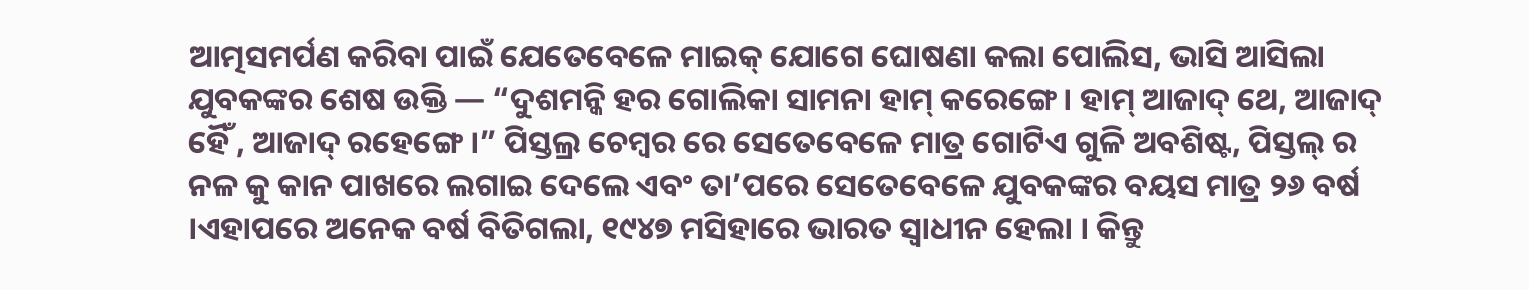ଆତ୍ମସମର୍ପଣ କରିବା ପାଇଁ ଯେତେବେଳେ ମାଇକ୍ ଯୋଗେ ଘୋଷଣା କଲା ପୋଲିସ, ଭାସି ଆସିଲା ଯୁବକଙ୍କର ଶେଷ ଉକ୍ତି — “ଦୁଶମନ୍କି ହର ଗୋଲିକା ସାମନା ହାମ୍ କରେଙ୍ଗେ। ହାମ୍ ଆଜାଦ୍ ଥେ, ଆଜାଦ୍ ହୈଁ , ଆଜାଦ୍ ରହେଙ୍ଗେ ।” ପିସ୍ତଲ୍ର ଚେମ୍ବର ରେ ସେତେବେଳେ ମାତ୍ର ଗୋଟିଏ ଗୁଳି ଅବଶିଷ୍ଟ, ପିସ୍ତଲ୍ ର ନଳ କୁ କାନ ପାଖରେ ଲଗାଇ ଦେଲେ ଏବଂ ତା’ପରେ ସେତେବେଳେ ଯୁବକଙ୍କର ବୟସ ମାତ୍ର ୨୬ ବର୍ଷ ।ଏହାପରେ ଅନେକ ବର୍ଷ ବିତିଗଲା, ୧୯୪୭ ମସିହାରେ ଭାରତ ସ୍ବାଧୀନ ହେଲା । କିନ୍ତୁ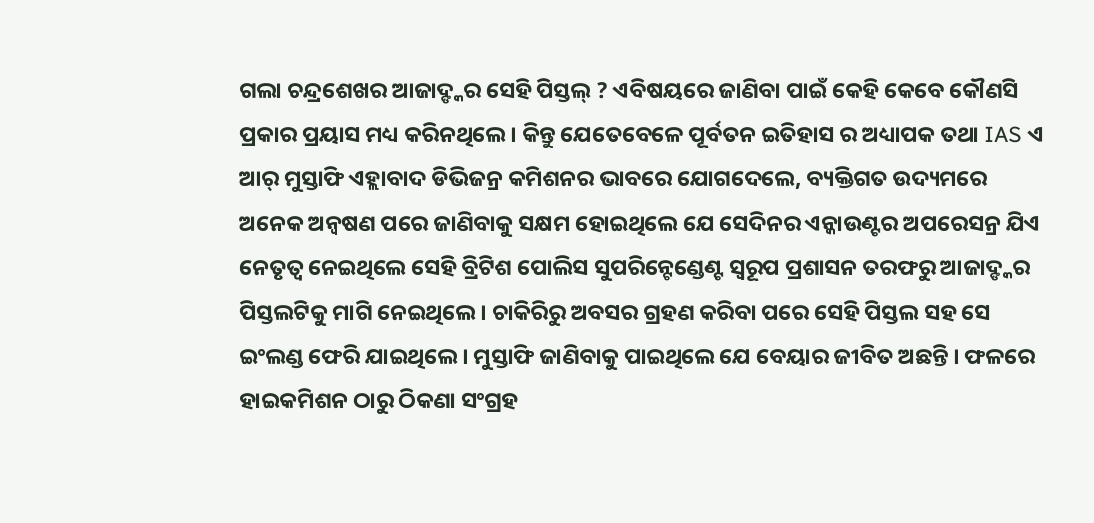ଗଲା ଚନ୍ଦ୍ରଶେଖର ଆଜାଦ୍ଙ୍କର ସେହି ପିସ୍ତଲ୍ ? ଏବିଷୟରେ ଜାଣିବା ପାଇଁ କେହି କେବେ କୌଣସି ପ୍ରକାର ପ୍ରୟାସ ମଧ୍ୟ କରିନଥିଲେ । କିନ୍ତୁ ଯେତେବେଳେ ପୂର୍ବତନ ଇତିହାସ ର ଅଧ୍ୟାପକ ତଥା IAS ଏ ଆର୍ ମୁସ୍ତାଫି ଏହ୍ଲାବାଦ ଡିଭିଜନ୍ର କମିଶନର ଭାବରେ ଯୋଗଦେଲେ, ବ୍ୟକ୍ତିଗତ ଉଦ୍ୟମରେ ଅନେକ ଅନ୍ବଷଣ ପରେ ଜାଣିବାକୁ ସକ୍ଷମ ହୋଇଥିଲେ ଯେ ସେଦିନର ଏନ୍କାଉଣ୍ଟର ଅପରେସନ୍ର ଯିଏ ନେତୃତ୍ବ ନେଇଥିଲେ ସେହି ବ୍ରିଟିଶ ପୋଲିସ ସୁପରିନ୍ଟେଣ୍ଡେଣ୍ଟ ସ୍ବରୂପ ପ୍ରଶାସନ ତରଫରୁ ଆଜାଦ୍ଙ୍କର ପିସ୍ତଲଟିକୁ ମାଗି ନେଇଥିଲେ । ଚାକିରିରୁ ଅବସର ଗ୍ରହଣ କରିବା ପରେ ସେହି ପିସ୍ତଲ ସହ ସେ ଇଂଲଣ୍ଡ ଫେରି ଯାଇଥିଲେ । ମୁସ୍ତାଫି ଜାଣିବାକୁ ପାଇଥିଲେ ଯେ ବେୟାର ଜୀବିତ ଅଛନ୍ତି । ଫଳରେ ହାଇକମିଶନ ଠାରୁ ଠିକଣା ସଂଗ୍ରହ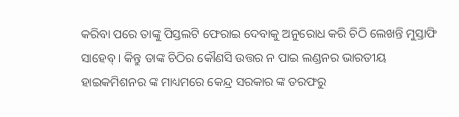କରିବା ପରେ ତାଙ୍କୁ ପିସ୍ତଲଟି ଫେରାଇ ଦେବାକୁ ଅନୁରୋଧ କରି ଚିଠି ଲେଖନ୍ତି ମୁସ୍ତାଫି ସାହେବ୍ । କିନ୍ତୁ ତାଙ୍କ ଚିଠିର କୌଣସି ଉତ୍ତର ନ ପାଇ ଲଣ୍ଡନର ଭାରତୀୟ ହାଇକମିଶନର ଙ୍କ ମାଧ୍ୟମରେ କେନ୍ଦ୍ର ସରକାର ଙ୍କ ତରଫରୁ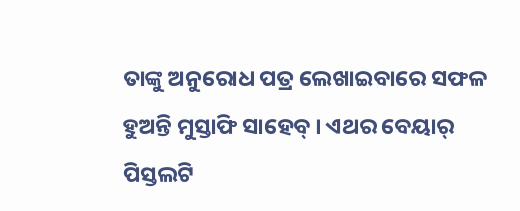ତାଙ୍କୁ ଅନୁରୋଧ ପତ୍ର ଲେଖାଇବାରେ ସଫଳ ହୁଅନ୍ତି ମୁସ୍ତାଫି ସାହେବ୍ । ଏଥର ବେୟାର୍ ପିସ୍ତଲଟି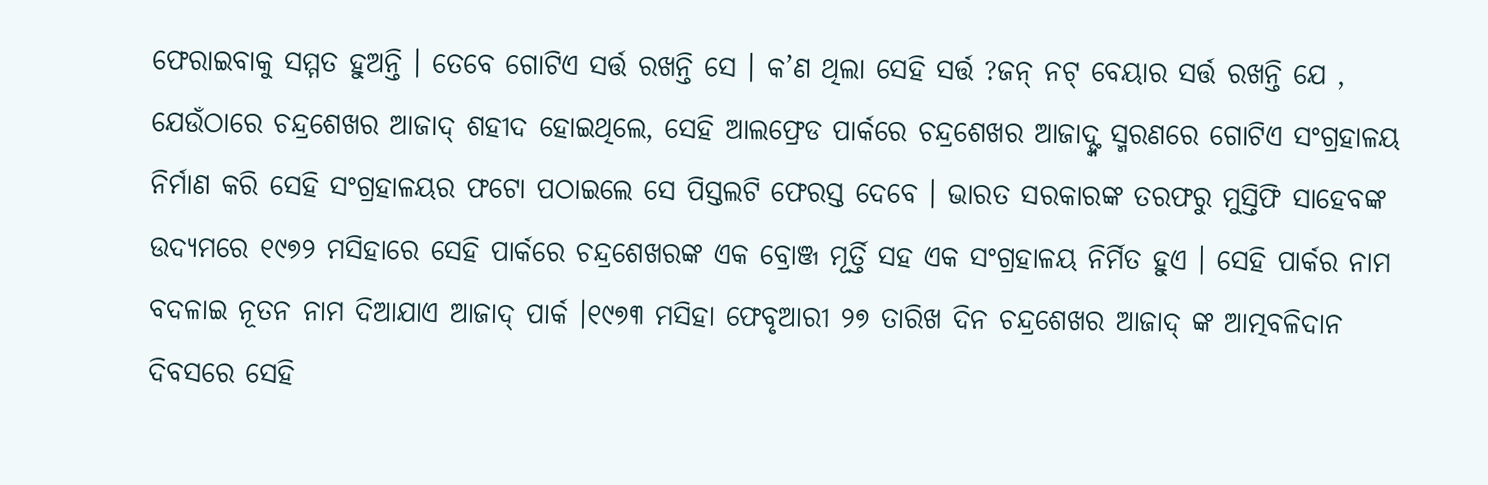ଫେରାଇବାକୁ ସମ୍ମତ ହୁଅନ୍ତି । ତେବେ ଗୋଟିଏ ସର୍ତ୍ତ ରଖନ୍ତି ସେ । କ’ଣ ଥିଲା ସେହି ସର୍ତ୍ତ ?ଜନ୍ ନଟ୍ ବେୟାର ସର୍ତ୍ତ ରଖନ୍ତି ଯେ , ଯେଉଁଠାରେ ଚନ୍ଦ୍ରଶେଖର ଆଜାଦ୍ ଶହୀଦ ହୋଇଥିଲେ, ସେହି ଆଲଫ୍ରେଡ ପାର୍କରେ ଚନ୍ଦ୍ରଶେଖର ଆଜାଦ୍ଙ୍କ ସ୍ମରଣରେ ଗୋଟିଏ ସଂଗ୍ରହାଳୟ ନିର୍ମାଣ କରି ସେହି ସଂଗ୍ରହାଳୟର ଫଟୋ ପଠାଇଲେ ସେ ପିସ୍ତଲଟି ଫେରସ୍ତ ଦେବେ । ଭାରତ ସରକାରଙ୍କ ତରଫରୁ ମୁସ୍ତିଫି ସାହେବଙ୍କ ଉଦ୍ୟମରେ ୧୯୭୨ ମସିହାରେ ସେହି ପାର୍କରେ ଚନ୍ଦ୍ରଶେଖରଙ୍କ ଏକ ବ୍ରୋଞ୍ଜ ମୂର୍ତ୍ତି ସହ ଏକ ସଂଗ୍ରହାଳୟ ନିର୍ମିତ ହୁଏ । ସେହି ପାର୍କର ନାମ ବଦଳାଇ ନୂତନ ନାମ ଦିଆଯାଏ ଆଜାଦ୍ ପାର୍କ ।୧୯୭୩ ମସିହା ଫେବୃଆରୀ ୨୭ ତାରିଖ ଦିନ ଚନ୍ଦ୍ରଶେଖର ଆଜାଦ୍ ଙ୍କ ଆତ୍ମବଳିଦାନ ଦିବସରେ ସେହି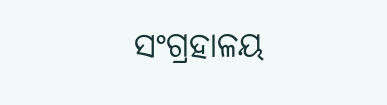ସଂଗ୍ରହାଳୟ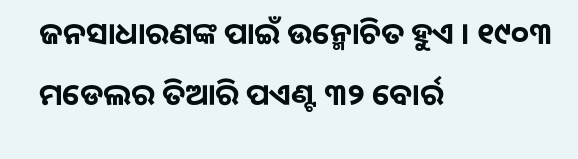ଜନସାଧାରଣଙ୍କ ପାଇଁ ଉନ୍ମୋଚିତ ହୁଏ । ୧୯୦୩ ମଡେଲର ତିଆରି ପଏଣ୍ଟ ୩୨ ବୋର୍ର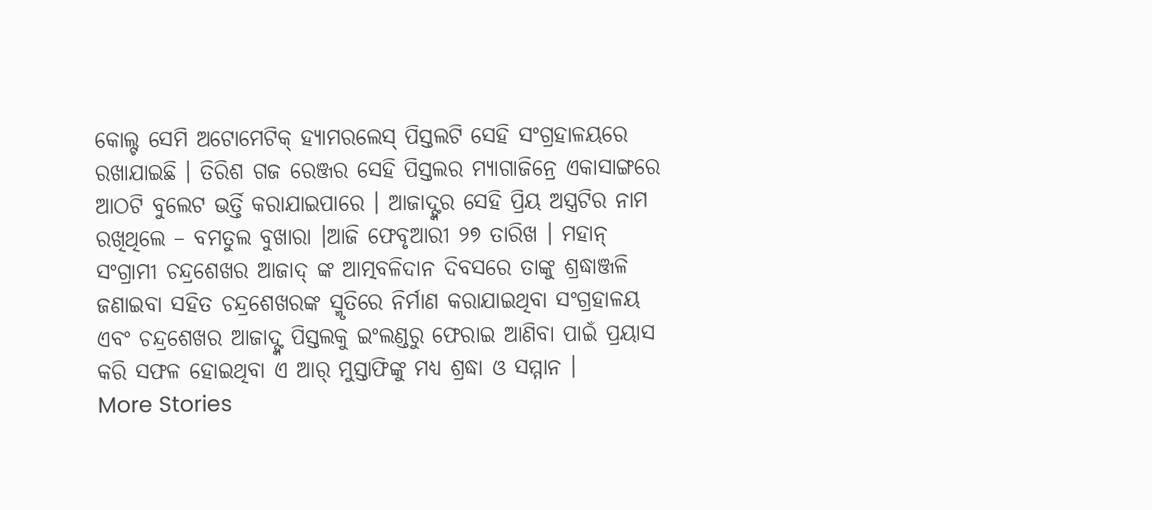କୋଲ୍ଟ ସେମି ଅଟୋମେଟିକ୍ ହ୍ୟାମରଲେସ୍ ପିସ୍ତଲଟି ସେହି ସଂଗ୍ରହାଳୟରେ ରଖାଯାଇଛି । ତିରିଶ ଗଜ ରେଞ୍ଜର ସେହି ପିସ୍ତଲର ମ୍ୟାଗାଜିନ୍ରେ ଏକାସାଙ୍ଗରେ ଆଠଟି ବୁଲେଟ ଭର୍ତ୍ତି କରାଯାଇପାରେ । ଆଜାଦ୍ଙ୍କର ସେହି ପ୍ରିୟ ଅସ୍ତ୍ରଟିର ନାମ ରଖିଥିଲେ – ବମତୁଲ ବୁଖାରା ।ଆଜି ଫେବୃଆରୀ ୨୭ ତାରିଖ । ମହାନ୍ ସଂଗ୍ରାମୀ ଚନ୍ଦ୍ରଶେଖର ଆଜାଦ୍ ଙ୍କ ଆତ୍ମବଳିଦାନ ଦିବସରେ ତାଙ୍କୁ ଶ୍ରଦ୍ଧାଞ୍ଜଳି ଜଣାଇବା ସହିତ ଚନ୍ଦ୍ରଶେଖରଙ୍କ ସ୍ମୃତିରେ ନିର୍ମାଣ କରାଯାଇଥିବା ସଂଗ୍ରହାଳୟ ଏବଂ ଚନ୍ଦ୍ରଶେଖର ଆଜାଦ୍ଙ୍କ ପିସ୍ତଲକୁ ଇଂଲଣ୍ଡରୁ ଫେରାଇ ଆଣିବା ପାଇଁ ପ୍ରୟାସ କରି ସଫଳ ହୋଇଥିବା ଏ ଆର୍ ମୁସ୍ତାଫିଙ୍କୁ ମଧ୍ୟ ଶ୍ରଦ୍ଧା ଓ ସମ୍ମାନ ।
More Stories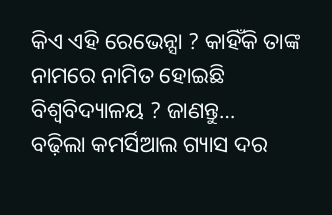କିଏ ଏହି ରେଭେନ୍ସା ? କାହିଁକି ତାଙ୍କ ନାମରେ ନାମିତ ହୋଇଛି ବିଶ୍ୱବିଦ୍ୟାଳୟ ? ଜାଣନ୍ତୁ…
ବଢ଼ିଲା କମର୍ସିଆଲ ଗ୍ୟାସ ଦର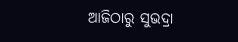ଆଜିଠାରୁ ସୁଭଦ୍ରା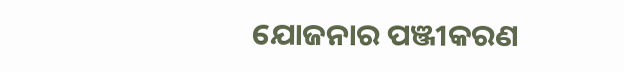ଯୋଜନାର ପଞ୍ଜୀକରଣ